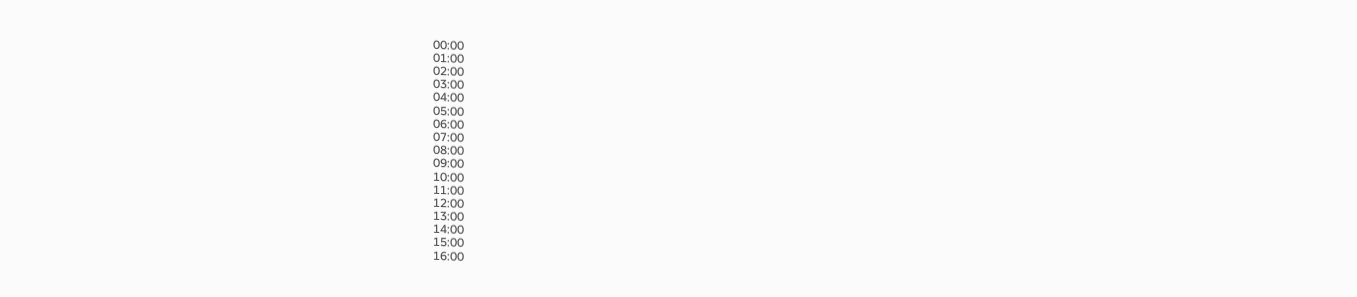00:00
01:00
02:00
03:00
04:00
05:00
06:00
07:00
08:00
09:00
10:00
11:00
12:00
13:00
14:00
15:00
16:00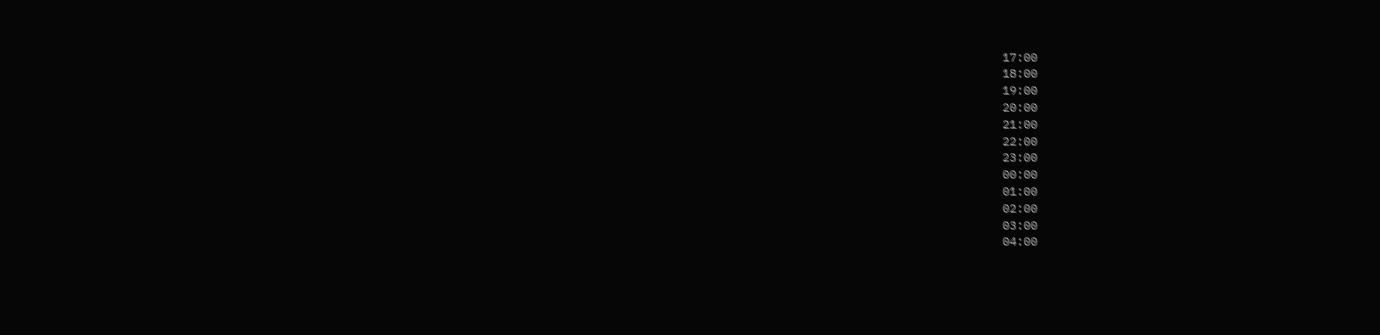17:00
18:00
19:00
20:00
21:00
22:00
23:00
00:00
01:00
02:00
03:00
04:00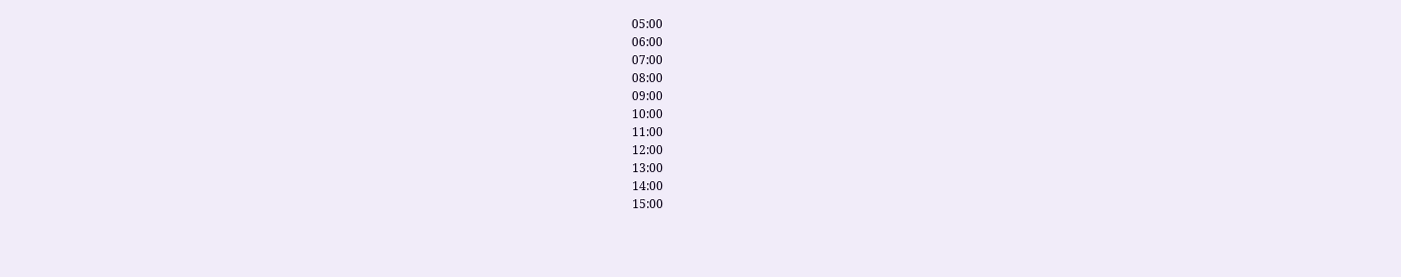05:00
06:00
07:00
08:00
09:00
10:00
11:00
12:00
13:00
14:00
15:00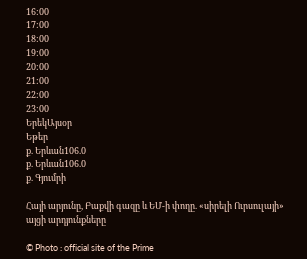16:00
17:00
18:00
19:00
20:00
21:00
22:00
23:00
ԵրեկԱյսօր
Եթեր
ք. Երևան106.0
ք. Երևան106.0
ք. Գյումրի

Հայի արյունը, Բաքվի գազը և ԵՄ-ի փողը. «սիրելի Ուրսուլայի» այցի արդյունքները

© Photo : official site of the Prime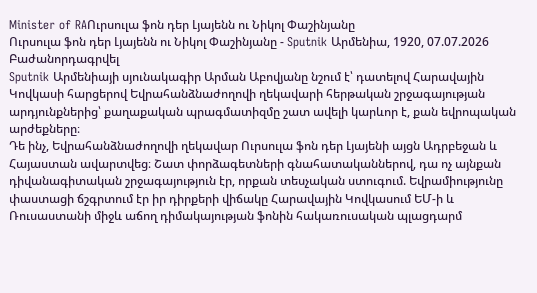Minister of RAՈւրսուլա ֆոն դեր Լյայենն ու Նիկոլ Փաշինյանը
Ուրսուլա ֆոն դեր Լյայենն ու Նիկոլ Փաշինյանը - Sputnik Արմենիա, 1920, 07.07.2026
Բաժանորդագրվել
Sputnik Արմենիայի սյունակագիր Արման Աբովյանը նշում է՝ դատելով Հարավային Կովկասի հարցերով Եվրահանձնաժողովի ղեկավարի հերթական շրջագայության արդյունքներից՝ քաղաքական պրագմատիզմը շատ ավելի կարևոր է, քան եվրոպական արժեքները։
Դե ինչ, Եվրահանձնաժողովի ղեկավար Ուրսուլա ֆոն դեր Լյայենի այցն Ադրբեջան և Հայաստան ավարտվեց։ Շատ փորձագետների գնահատականներով, դա ոչ այնքան դիվանագիտական շրջագայություն էր, որքան տեսչական ստուգում. Եվրամիությունը փաստացի ճշգրտում էր իր դիրքերի վիճակը Հարավային Կովկասում ԵՄ-ի և Ռուսաստանի միջև աճող դիմակայության ֆոնին հակառուսական պլացդարմ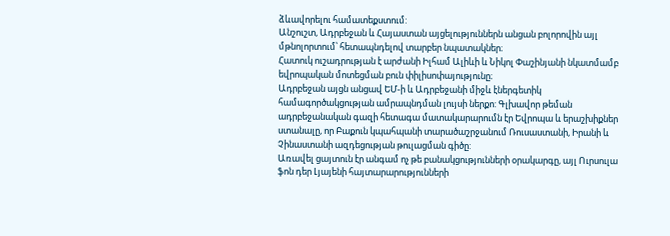ձևավորելու համատեքստում:
Անշուշտ, Ադրբեջան և Հայաստան այցելություններն անցան բոլորովին այլ մթնոլորտում՝ հետապնդելով տարբեր նպատակներ։
Հատուկ ուշադրության է արժանի Իլհամ Ալիևի և Նիկոլ Փաշինյանի նկատմամբ եվրոպական մոտեցման բուն փիլիսոփայությունը։
Ադրբեջան այցն անցավ ԵՄ-ի և Ադրբեջանի միջև էներգետիկ համագործակցության ամրապնդման լույսի ներքո: Գլխավոր թեման ադրբեջանական գազի հետագա մատակարարումն էր Եվրոպա և երաշխիքներ ստանալը, որ Բաքուն կպահպանի տարածաշրջանում Ռուսաստանի, Իրանի և Չինաստանի ազդեցության թուլացման գիծը:
Առավել ցայտուն էր անգամ ոչ թե բանակցությունների օրակարգը, այլ Ուրսուլա ֆոն դեր Լյայենի հայտարարությունների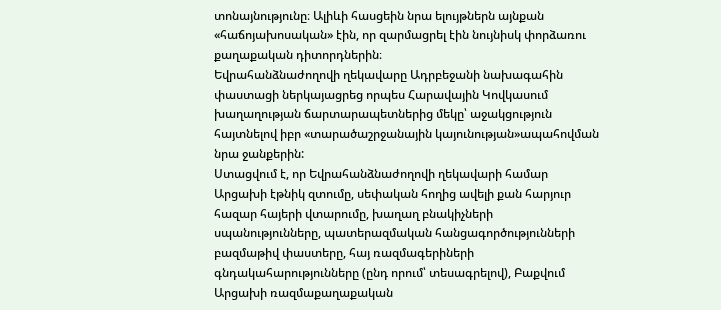տոնայնությունը։ Ալիևի հասցեին նրա ելույթներն այնքան «հաճոյախոսական» էին, որ զարմացրել էին նույնիսկ փորձառու քաղաքական դիտորդներին։
Եվրահանձնաժողովի ղեկավարը Ադրբեջանի նախագահին փաստացի ներկայացրեց որպես Հարավային Կովկասում խաղաղության ճարտարապետներից մեկը՝ աջակցություն հայտնելով իբր «տարածաշրջանային կայունության»ապահովման նրա ջանքերին:
Ստացվում է, որ Եվրահանձնաժողովի ղեկավարի համար Արցախի էթնիկ զտումը, սեփական հողից ավելի քան հարյուր հազար հայերի վտարումը, խաղաղ բնակիչների սպանությունները, պատերազմական հանցագործությունների բազմաթիվ փաստերը, հայ ռազմագերիների գնդակահարությունները (ընդ որում՝ տեսագրելով), Բաքվում Արցախի ռազմաքաղաքական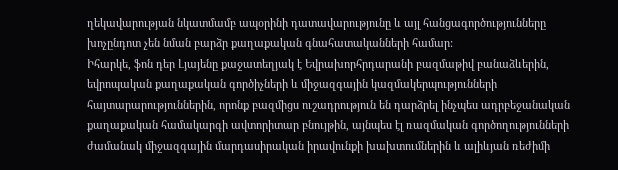ղեկավարության նկատմամբ ապօրինի դատավարությունը և այլ հանցագործությունները խոչընդոտ չեն նման բարձր քաղաքական գնահատականների համար:
Իհարկե, ֆոն դեր Լյայենը քաջատեղյակ է Եվրախորհրդարանի բազմաթիվ բանաձևերին, եվրոպական քաղաքական գործիչների և միջազգային կազմակերպությունների հայտարարություններին, որոնք բազմիցս ուշադրություն են դարձրել ինչպես ադրբեջանական քաղաքական համակարգի ավտորիտար բնույթին, այնպես էլ ռազմական գործողությունների ժամանակ միջազգային մարդասիրական իրավունքի խախտումներին և ալիևյան ռեժիմի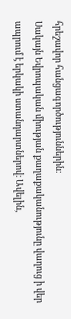հրեշավոր հանցագործություններին։
Սակայն Եվրոպական միության քաղաքականությունը վաղուց ի վեր ապրում է երկակի ստանդարտներով։ Ավելին,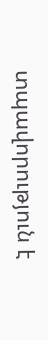տպավորություն է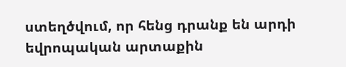ստեղծվում, որ հենց դրանք են արդի եվրոպական արտաքին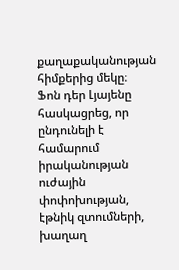քաղաքականության հիմքերից մեկը։
Ֆոն դեր Լյայենը հասկացրեց, որ ընդունելի է համարում իրականության ուժային փոփոխության, էթնիկ զտումների, խաղաղ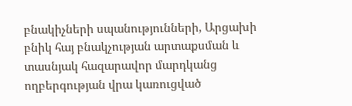բնակիչների սպանությունների, Արցախի բնիկ հայ բնակչության արտաքսման և տասնյակ հազարավոր մարդկանց ողբերգության վրա կառուցված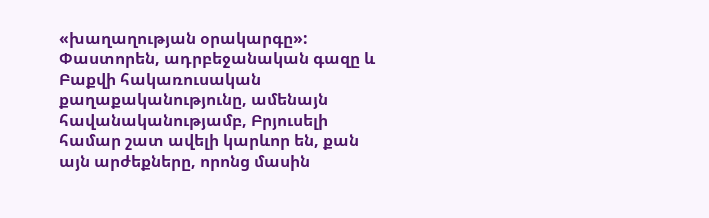«խաղաղության օրակարգը»:
Փաստորեն, ադրբեջանական գազը և Բաքվի հակառուսական քաղաքականությունը, ամենայն հավանականությամբ, Բրյուսելի համար շատ ավելի կարևոր են, քան այն արժեքները, որոնց մասին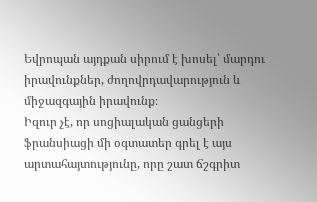Եվրոպան այդքան սիրում է խոսել՝ մարդու իրավունքներ, ժողովրդավարություն և միջազգային իրավունք։
Իզուր չէ, որ սոցիալական ցանցերի ֆրանսիացի մի օգտատեր գրել է այս արտահայտությունը, որը շատ ճշգրիտ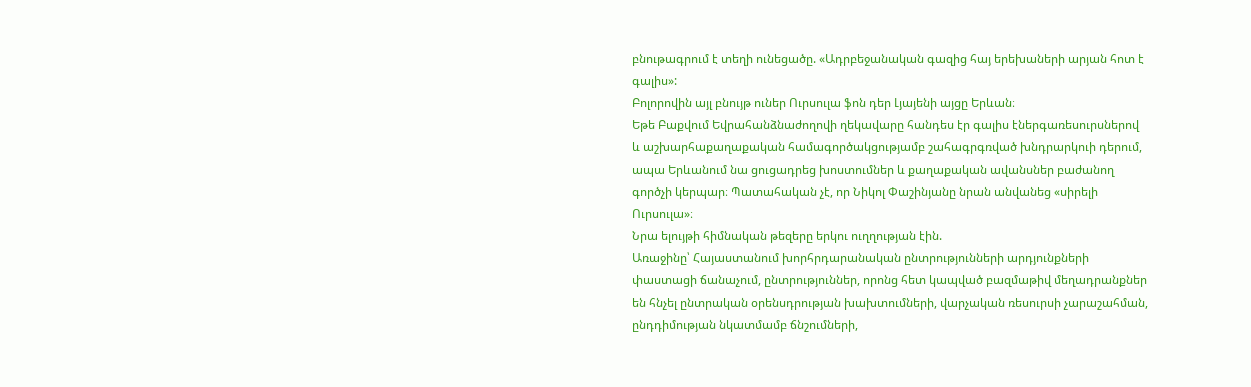բնութագրում է տեղի ունեցածը. «Ադրբեջանական գազից հայ երեխաների արյան հոտ է գալիս»:
Բոլորովին այլ բնույթ ուներ Ուրսուլա ֆոն դեր Լյայենի այցը Երևան։
Եթե Բաքվում Եվրահանձնաժողովի ղեկավարը հանդես էր գալիս էներգառեսուրսներով և աշխարհաքաղաքական համագործակցությամբ շահագրգռված խնդրարկուի դերում, ապա Երևանում նա ցուցադրեց խոստումներ և քաղաքական ավանսներ բաժանող գործչի կերպար։ Պատահական չէ, որ Նիկոլ Փաշինյանը նրան անվանեց «սիրելի Ուրսուլա»։
Նրա ելույթի հիմնական թեզերը երկու ուղղության էին.
Առաջինը՝ Հայաստանում խորհրդարանական ընտրությունների արդյունքների փաստացի ճանաչում, ընտրություններ, որոնց հետ կապված բազմաթիվ մեղադրանքներ են հնչել ընտրական օրենսդրության խախտումների, վարչական ռեսուրսի չարաշահման, ընդդիմության նկատմամբ ճնշումների,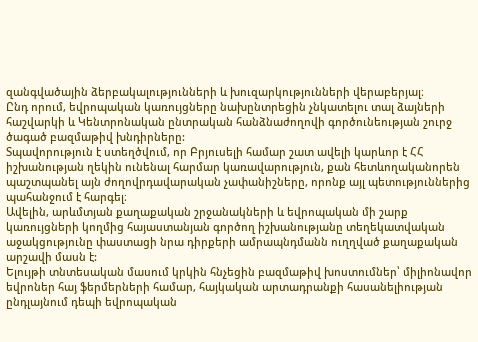զանգվածային ձերբակալությունների և խուզարկությունների վերաբերյալ։
Ընդ որում, եվրոպական կառույցները նախընտրեցին չնկատելու տալ ձայների հաշվարկի և Կենտրոնական ընտրական հանձնաժողովի գործունեության շուրջ ծագած բազմաթիվ խնդիրները:
Տպավորություն է ստեղծվում, որ Բրյուսելի համար շատ ավելի կարևոր է ՀՀ իշխանության ղեկին ունենալ հարմար կառավարություն, քան հետևողականորեն պաշտպանել այն ժողովրդավարական չափանիշները, որոնք այլ պետություններից պահանջում է հարգել։
Ավելին, արևմտյան քաղաքական շրջանակների և եվրոպական մի շարք կառույցների կողմից հայաստանյան գործող իշխանությանը տեղեկատվական աջակցությունը փաստացի նրա դիրքերի ամրապնդմանն ուղղված քաղաքական արշավի մասն է:
Ելույթի տնտեսական մասում կրկին հնչեցին բազմաթիվ խոստումներ՝ միլիոնավոր եվրոներ հայ ֆերմերների համար, հայկական արտադրանքի հասանելիության ընդլայնում դեպի եվրոպական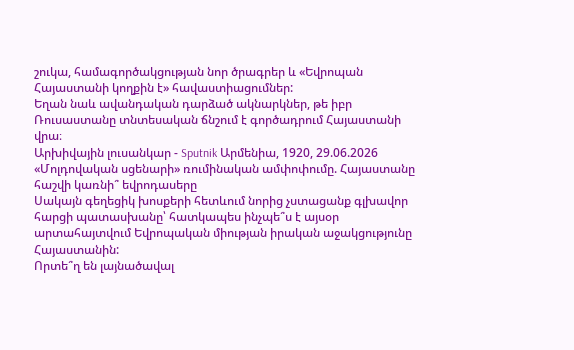շուկա, համագործակցության նոր ծրագրեր և «Եվրոպան Հայաստանի կողքին է» հավաստիացումներ:
Եղան նաև ավանդական դարձած ակնարկներ, թե իբր Ռուսաստանը տնտեսական ճնշում է գործադրում Հայաստանի վրա։
Արխիվային լուսանկար - Sputnik Արմենիա, 1920, 29.06.2026
«Մոլդովական սցենարի» ռումինական ամփոփումը. Հայաստանը հաշվի կառնի՞ եվրոդասերը
Սակայն գեղեցիկ խոսքերի հետևում նորից չստացանք գլխավոր հարցի պատասխանը՝ հատկապես ինչպե՞ս է այսօր արտահայտվում Եվրոպական միության իրական աջակցությունը Հայաստանին:
Որտե՞ղ են լայնածավալ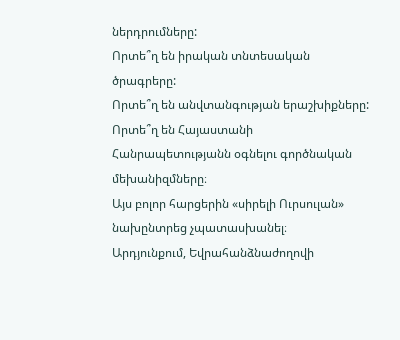ներդրումները:
Որտե՞ղ են իրական տնտեսական ծրագրերը:
Որտե՞ղ են անվտանգության երաշխիքները:
Որտե՞ղ են Հայաստանի Հանրապետությանն օգնելու գործնական մեխանիզմները։
Այս բոլոր հարցերին «սիրելի Ուրսուլան» նախընտրեց չպատասխանել։
Արդյունքում, Եվրահանձնաժողովի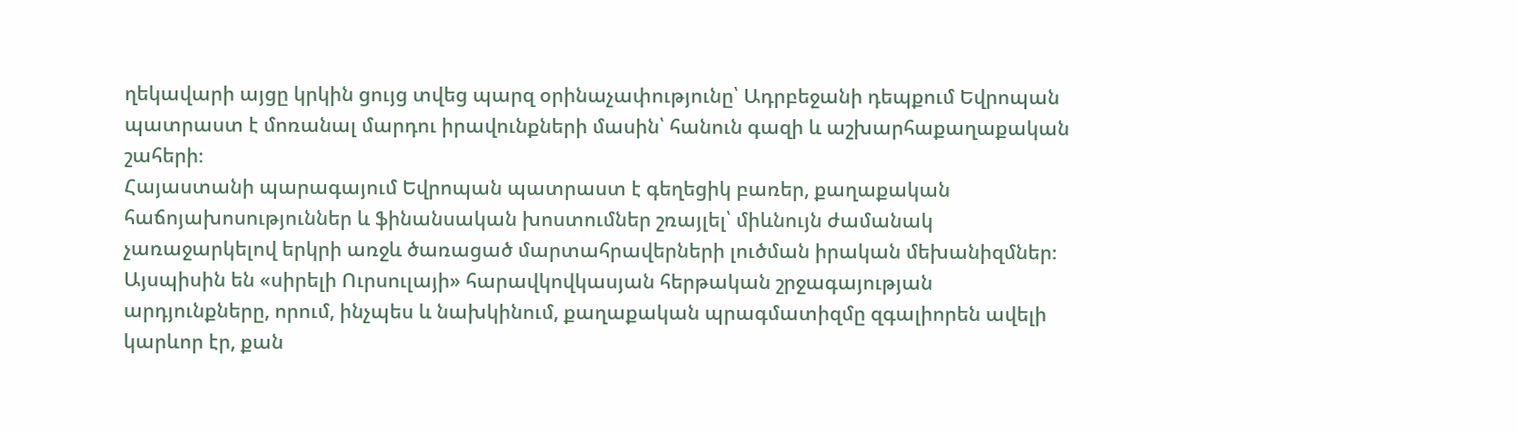ղեկավարի այցը կրկին ցույց տվեց պարզ օրինաչափությունը՝ Ադրբեջանի դեպքում Եվրոպան պատրաստ է մոռանալ մարդու իրավունքների մասին՝ հանուն գազի և աշխարհաքաղաքական շահերի։
Հայաստանի պարագայում Եվրոպան պատրաստ է գեղեցիկ բառեր, քաղաքական հաճոյախոսություններ և ֆինանսական խոստումներ շռայլել՝ միևնույն ժամանակ չառաջարկելով երկրի առջև ծառացած մարտահրավերների լուծման իրական մեխանիզմներ։
Այսպիսին են «սիրելի Ուրսուլայի» հարավկովկասյան հերթական շրջագայության արդյունքները, որում, ինչպես և նախկինում, քաղաքական պրագմատիզմը զգալիորեն ավելի կարևոր էր, քան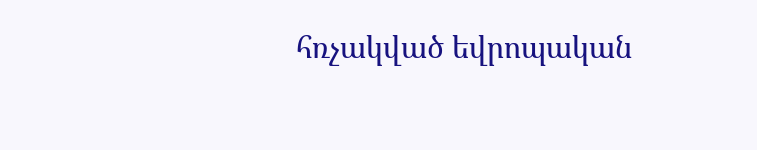հռչակված եվրոպական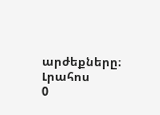արժեքները։
Լրահոս
0